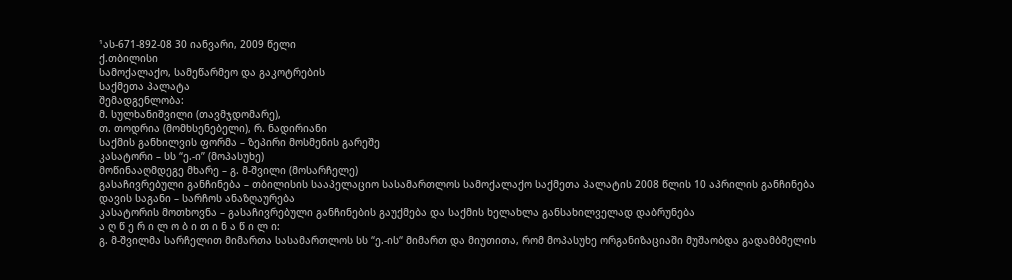¹ას-671-892-08 30 იანვარი, 2009 წელი
ქ.თბილისი
სამოქალაქო, სამეწარმეო და გაკოტრების
საქმეთა პალატა
შემადგენლობა:
მ. სულხანიშვილი (თავმჯდომარე),
თ. თოდრია (მომხსენებელი), რ. ნადირიანი
საქმის განხილვის ფორმა – ზეპირი მოსმენის გარეშე
კასატორი – სს “ე.-ი” (მოპასუხე)
მოწინააღმდეგე მხარე – გ. მ-შვილი (მოსარჩელე)
გასაჩივრებული განჩინება – თბილისის სააპელაციო სასამართლოს სამოქალაქო საქმეთა პალატის 2008 წლის 10 აპრილის განჩინება
დავის საგანი – სარჩოს ანაზღაურება
კასატორის მოთხოვნა – გასაჩივრებული განჩინების გაუქმება და საქმის ხელახლა განსახილველად დაბრუნება
ა ღ წ ე რ ი ლ ო ბ ი თ ი ნ ა წ ი ლ ი:
გ. მ-შვილმა სარჩელით მიმართა სასამართლოს სს “ე.-ის“ მიმართ და მიუთითა, რომ მოპასუხე ორგანიზაციაში მუშაობდა გადამბმელის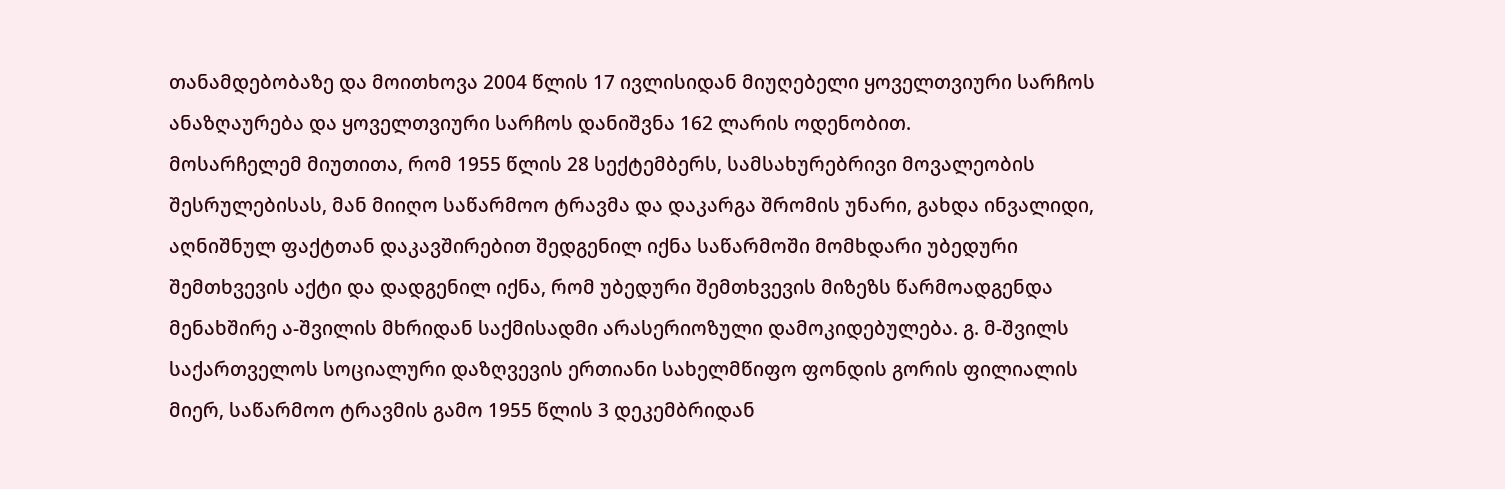თანამდებობაზე და მოითხოვა 2004 წლის 17 ივლისიდან მიუღებელი ყოველთვიური სარჩოს ანაზღაურება და ყოველთვიური სარჩოს დანიშვნა 162 ლარის ოდენობით.
მოსარჩელემ მიუთითა, რომ 1955 წლის 28 სექტემბერს, სამსახურებრივი მოვალეობის შესრულებისას, მან მიიღო საწარმოო ტრავმა და დაკარგა შრომის უნარი, გახდა ინვალიდი, აღნიშნულ ფაქტთან დაკავშირებით შედგენილ იქნა საწარმოში მომხდარი უბედური შემთხვევის აქტი და დადგენილ იქნა, რომ უბედური შემთხვევის მიზეზს წარმოადგენდა მენახშირე ა-შვილის მხრიდან საქმისადმი არასერიოზული დამოკიდებულება. გ. მ-შვილს საქართველოს სოციალური დაზღვევის ერთიანი სახელმწიფო ფონდის გორის ფილიალის მიერ, საწარმოო ტრავმის გამო 1955 წლის 3 დეკემბრიდან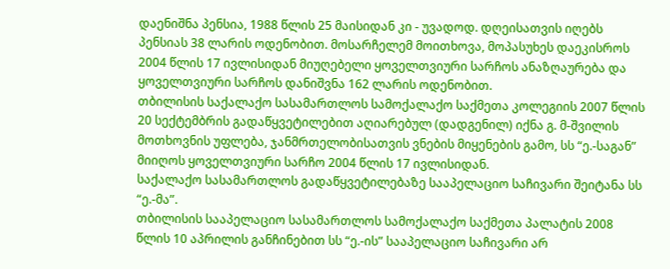დაენიშნა პენსია, 1988 წლის 25 მაისიდან კი - უვადოდ. დღეისათვის იღებს პენსიას 38 ლარის ოდენობით. მოსარჩელემ მოითხოვა, მოპასუხეს დაეკისროს 2004 წლის 17 ივლისიდან მიუღებელი ყოველთვიური სარჩოს ანაზღაურება და ყოველთვიური სარჩოს დანიშვნა 162 ლარის ოდენობით.
თბილისის საქალაქო სასამართლოს სამოქალაქო საქმეთა კოლეგიის 2007 წლის 20 სექტემბრის გადაწყვეტილებით აღიარებულ (დადგენილ) იქნა გ. მ-შვილის მოთხოვნის უფლება, ჯანმრთელობისათვის ვნების მიყენების გამო, სს “ე.-საგან” მიიღოს ყოველთვიური სარჩო 2004 წლის 17 ივლისიდან.
საქალაქო სასამართლოს გადაწყვეტილებაზე სააპელაციო საჩივარი შეიტანა სს “ე.-მა”.
თბილისის სააპელაციო სასამართლოს სამოქალაქო საქმეთა პალატის 2008 წლის 10 აპრილის განჩინებით სს “ე.-ის” სააპელაციო საჩივარი არ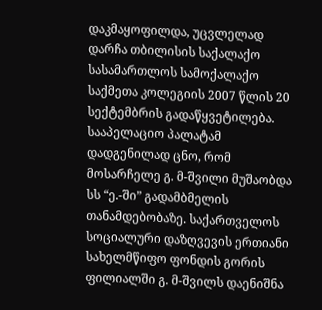დაკმაყოფილდა, უცვლელად დარჩა თბილისის საქალაქო სასამართლოს სამოქალაქო საქმეთა კოლეგიის 2007 წლის 20 სექტემბრის გადაწყვეტილება.
სააპელაციო პალატამ დადგენილად ცნო, რომ მოსარჩელე გ. მ-შვილი მუშაობდა სს “ე.-ში” გადამბმელის თანამდებობაზე. საქართველოს სოციალური დაზღვევის ერთიანი სახელმწიფო ფონდის გორის ფილიალში გ. მ-შვილს დაენიშნა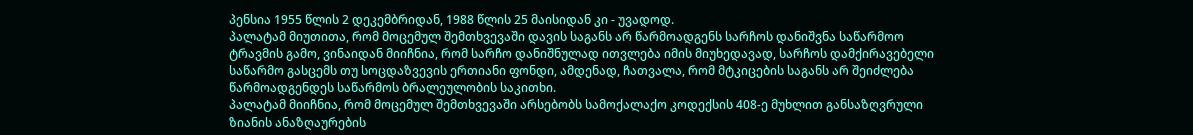პენსია 1955 წლის 2 დეკემბრიდან, 1988 წლის 25 მაისიდან კი - უვადოდ.
პალატამ მიუთითა, რომ მოცემულ შემთხვევაში დავის საგანს არ წარმოადგენს სარჩოს დანიშვნა საწარმოო ტრავმის გამო, ვინაიდან მიიჩნია, რომ სარჩო დანიშნულად ითვლება იმის მიუხედავად, სარჩოს დამქირავებელი საწარმო გასცემს თუ სოცდაზვევის ერთიანი ფონდი, ამდენად, ჩათვალა, რომ მტკიცების საგანს არ შეიძლება წარმოადგენდეს საწარმოს ბრალეულობის საკითხი.
პალატამ მიიჩნია, რომ მოცემულ შემთხვევაში არსებობს სამოქალაქო კოდექსის 408-ე მუხლით განსაზღვრული ზიანის ანაზღაურების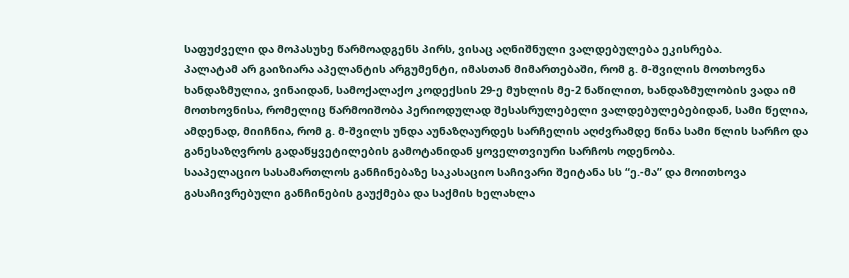საფუძველი და მოპასუხე წარმოადგენს პირს, ვისაც აღნიშნული ვალდებულება ეკისრება.
პალატამ არ გაიზიარა აპელანტის არგუმენტი, იმასთან მიმართებაში, რომ გ. მ-შვილის მოთხოვნა ხანდაზმულია, ვინაიდან, სამოქალაქო კოდექსის 29-ე მუხლის მე-2 ნაწილით, ხანდაზმულობის ვადა იმ მოთხოვნისა, რომელიც წარმოიშობა პერიოდულად შესასრულებელი ვალდებულებებიდან, სამი წელია, ამდენად, მიიჩნია, რომ გ. მ-შვილს უნდა აუნაზღაურდეს სარჩელის აღძვრამდე წინა სამი წლის სარჩო და განესაზღვროს გადაწყვეტილების გამოტანიდან ყოველთვიური სარჩოს ოდენობა.
სააპელაციო სასამართლოს განჩინებაზე საკასაციო საჩივარი შეიტანა სს “ე.-მა” და მოითხოვა გასაჩივრებული განჩინების გაუქმება და საქმის ხელახლა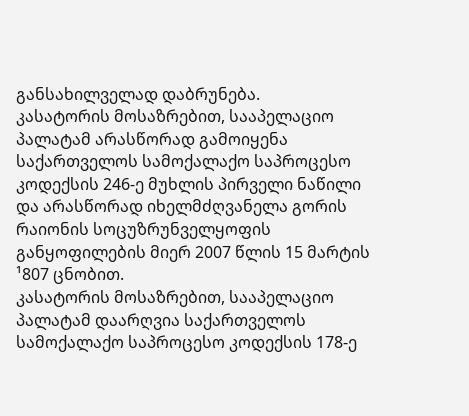განსახილველად დაბრუნება.
კასატორის მოსაზრებით, სააპელაციო პალატამ არასწორად გამოიყენა საქართველოს სამოქალაქო საპროცესო კოდექსის 246-ე მუხლის პირველი ნაწილი და არასწორად იხელმძღვანელა გორის რაიონის სოცუზრუნველყოფის განყოფილების მიერ 2007 წლის 15 მარტის ¹807 ცნობით.
კასატორის მოსაზრებით, სააპელაციო პალატამ დაარღვია საქართველოს სამოქალაქო საპროცესო კოდექსის 178-ე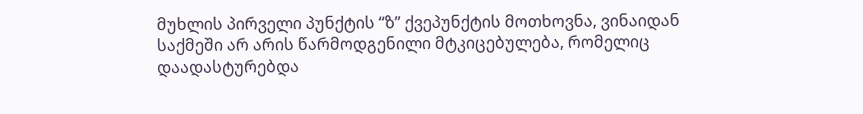მუხლის პირველი პუნქტის “ზ” ქვეპუნქტის მოთხოვნა, ვინაიდან საქმეში არ არის წარმოდგენილი მტკიცებულება, რომელიც დაადასტურებდა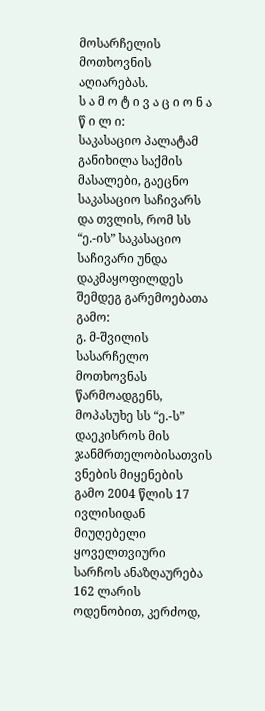მოსარჩელის მოთხოვნის აღიარებას.
ს ა მ ო ტ ი ვ ა ც ი ო ნ ა წ ი ლ ი:
საკასაციო პალატამ განიხილა საქმის მასალები, გაეცნო საკასაციო საჩივარს და თვლის, რომ სს “ე.-ის” საკასაციო საჩივარი უნდა დაკმაყოფილდეს შემდეგ გარემოებათა გამო:
გ. მ-შვილის სასარჩელო მოთხოვნას წარმოადგენს, მოპასუხე სს “ე.-ს” დაეკისროს მის ჯანმრთელობისათვის ვნების მიყენების გამო 2004 წლის 17 ივლისიდან მიუღებელი ყოველთვიური სარჩოს ანაზღაურება 162 ლარის ოდენობით, კერძოდ,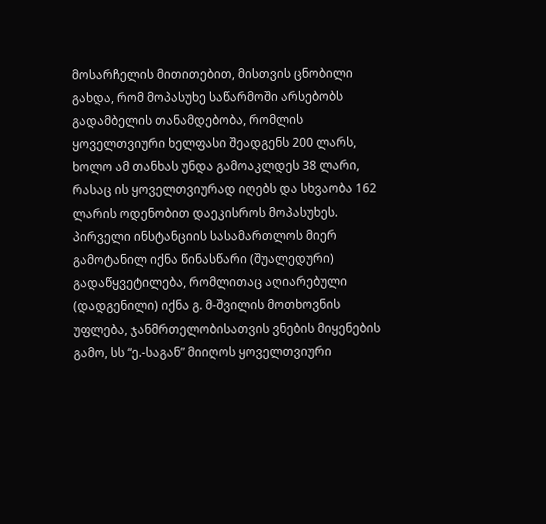მოსარჩელის მითითებით, მისთვის ცნობილი გახდა, რომ მოპასუხე საწარმოში არსებობს გადამბელის თანამდებობა, რომლის ყოველთვიური ხელფასი შეადგენს 200 ლარს, ხოლო ამ თანხას უნდა გამოაკლდეს 38 ლარი, რასაც ის ყოველთვიურად იღებს და სხვაობა 162 ლარის ოდენობით დაეკისროს მოპასუხეს.
პირველი ინსტანციის სასამართლოს მიერ გამოტანილ იქნა წინასწარი (შუალედური) გადაწყვეტილება, რომლითაც აღიარებული (დადგენილი) იქნა გ. მ-შვილის მოთხოვნის უფლება, ჯანმრთელობისათვის ვნების მიყენების გამო, სს “ე.-საგან” მიიღოს ყოველთვიური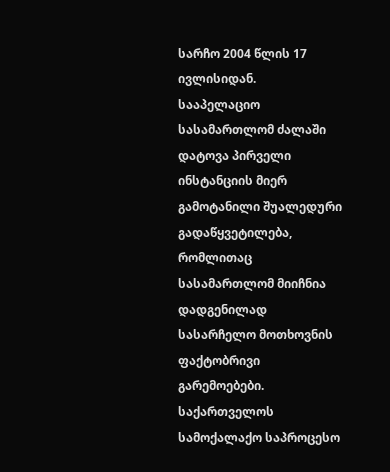სარჩო 2004 წლის 17 ივლისიდან.
სააპელაციო სასამართლომ ძალაში დატოვა პირველი ინსტანციის მიერ გამოტანილი შუალედური გადაწყვეტილება, რომლითაც სასამართლომ მიიჩნია დადგენილად სასარჩელო მოთხოვნის ფაქტობრივი გარემოებები.
საქართველოს სამოქალაქო საპროცესო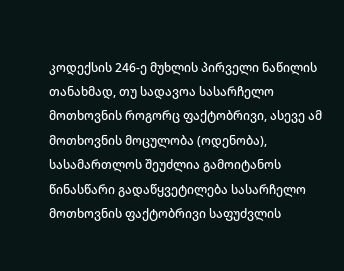კოდექსის 246-ე მუხლის პირველი ნაწილის თანახმად, თუ სადავოა სასარჩელო მოთხოვნის როგორც ფაქტობრივი, ასევე ამ მოთხოვნის მოცულობა (ოდენობა), სასამართლოს შეუძლია გამოიტანოს წინასწარი გადაწყვეტილება სასარჩელო მოთხოვნის ფაქტობრივი საფუძვლის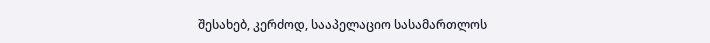შესახებ, კერძოდ, სააპელაციო სასამართლოს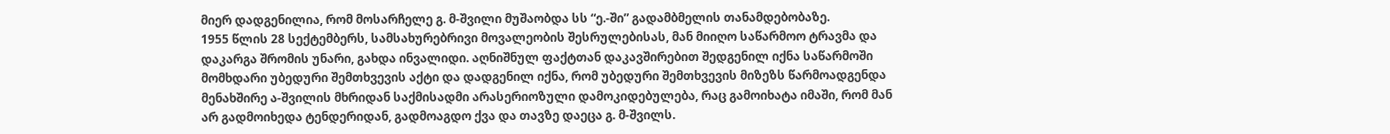მიერ დადგენილია, რომ მოსარჩელე გ. მ-შვილი მუშაობდა სს “ე.-ში” გადამბმელის თანამდებობაზე.
1955 წლის 28 სექტემბერს, სამსახურებრივი მოვალეობის შესრულებისას, მან მიიღო საწარმოო ტრავმა და დაკარგა შრომის უნარი, გახდა ინვალიდი. აღნიშნულ ფაქტთან დაკავშირებით შედგენილ იქნა საწარმოში მომხდარი უბედური შემთხვევის აქტი და დადგენილ იქნა, რომ უბედური შემთხვევის მიზეზს წარმოადგენდა მენახშირე ა-შვილის მხრიდან საქმისადმი არასერიოზული დამოკიდებულება, რაც გამოიხატა იმაში, რომ მან არ გადმოიხედა ტენდერიდან, გადმოაგდო ქვა და თავზე დაეცა გ. მ-შვილს.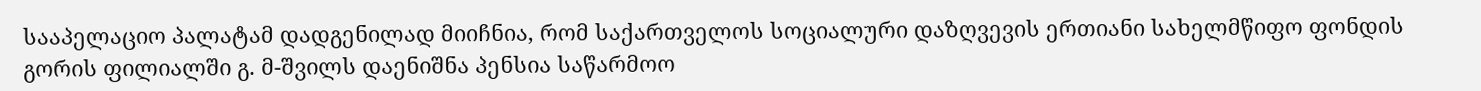სააპელაციო პალატამ დადგენილად მიიჩნია, რომ საქართველოს სოციალური დაზღვევის ერთიანი სახელმწიფო ფონდის გორის ფილიალში გ. მ-შვილს დაენიშნა პენსია საწარმოო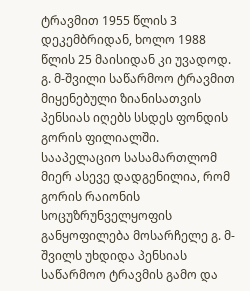ტრავმით 1955 წლის 3 დეკემბრიდან, ხოლო 1988 წლის 25 მაისიდან კი უვადოდ.
გ. მ-შვილი საწარმოო ტრავმით მიყენებული ზიანისათვის პენსიას იღებს სსდეს ფონდის გორის ფილიალში.
სააპელაციო სასამართლომ მიერ ასევე დადგენილია, რომ გორის რაიონის სოცუზრუნველყოფის განყოფილება მოსარჩელე გ. მ-შვილს უხდიდა პენსიას საწარმოო ტრავმის გამო და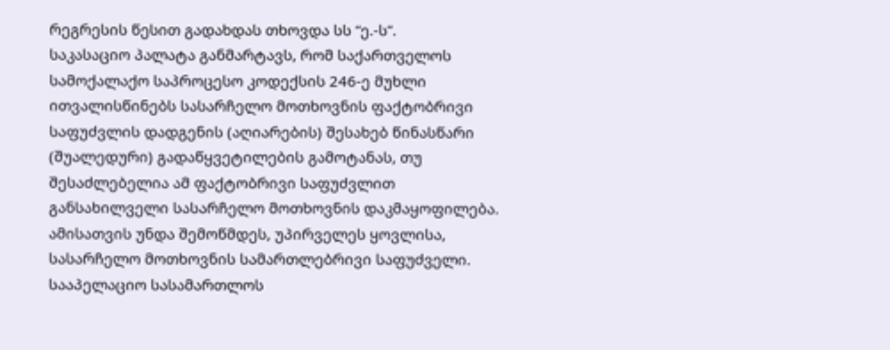რეგრესის წესით გადახდას თხოვდა სს “ე.-ს”.
საკასაციო პალატა განმარტავს, რომ საქართველოს სამოქალაქო საპროცესო კოდექსის 246-ე მუხლი ითვალისწინებს სასარჩელო მოთხოვნის ფაქტობრივი საფუძვლის დადგენის (აღიარების) შესახებ წინასწარი (შუალედური) გადაწყვეტილების გამოტანას, თუ შესაძლებელია ამ ფაქტობრივი საფუძვლით განსახილველი სასარჩელო მოთხოვნის დაკმაყოფილება.
ამისათვის უნდა შემოწმდეს, უპირველეს ყოვლისა, სასარჩელო მოთხოვნის სამართლებრივი საფუძველი.
სააპელაციო სასამართლოს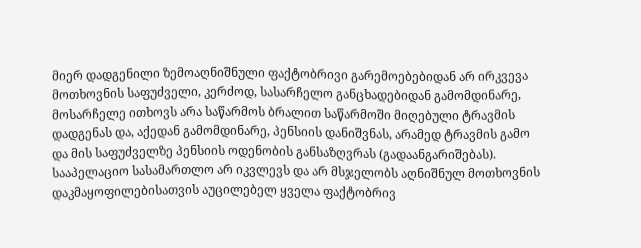მიერ დადგენილი ზემოაღნიშნული ფაქტობრივი გარემოებებიდან არ ირკვევა მოთხოვნის საფუძველი, კერძოდ, სასარჩელო განცხადებიდან გამომდინარე, მოსარჩელე ითხოვს არა საწარმოს ბრალით საწარმოში მიღებული ტრავმის დადგენას და, აქედან გამომდინარე, პენსიის დანიშვნას, არამედ ტრავმის გამო და მის საფუძველზე პენსიის ოდენობის განსაზღვრას (გადაანგარიშებას).
სააპელაციო სასამართლო არ იკვლევს და არ მსჯელობს აღნიშნულ მოთხოვნის დაკმაყოფილებისათვის აუცილებელ ყველა ფაქტობრივ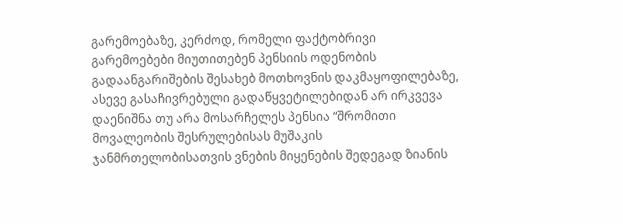გარემოებაზე, კერძოდ, რომელი ფაქტობრივი გარემოებები მიუთითებენ პენსიის ოდენობის გადაანგარიშების შესახებ მოთხოვნის დაკმაყოფილებაზე, ასევე გასაჩივრებული გადაწყვეტილებიდან არ ირკვევა დაენიშნა თუ არა მოსარჩელეს პენსია “შრომითი მოვალეობის შესრულებისას მუშაკის ჯანმრთელობისათვის ვნების მიყენების შედეგად ზიანის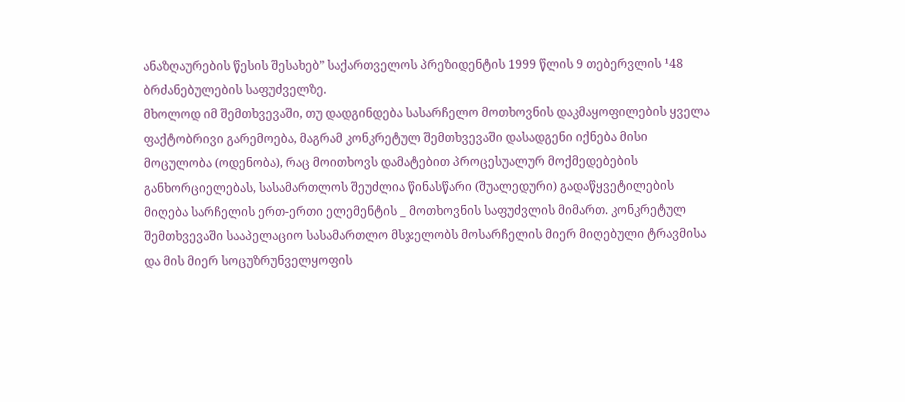ანაზღაურების წესის შესახებ” საქართველოს პრეზიდენტის 1999 წლის 9 თებერვლის ¹48 ბრძანებულების საფუძველზე.
მხოლოდ იმ შემთხვევაში, თუ დადგინდება სასარჩელო მოთხოვნის დაკმაყოფილების ყველა ფაქტობრივი გარემოება, მაგრამ კონკრეტულ შემთხვევაში დასადგენი იქნება მისი მოცულობა (ოდენობა), რაც მოითხოვს დამატებით პროცესუალურ მოქმედებების განხორციელებას, სასამართლოს შეუძლია წინასწარი (შუალედური) გადაწყვეტილების მიღება სარჩელის ერთ-ერთი ელემენტის _ მოთხოვნის საფუძვლის მიმართ. კონკრეტულ შემთხვევაში სააპელაციო სასამართლო მსჯელობს მოსარჩელის მიერ მიღებული ტრავმისა და მის მიერ სოცუზრუნველყოფის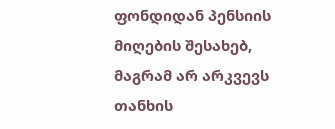ფონდიდან პენსიის მიღების შესახებ, მაგრამ არ არკვევს თანხის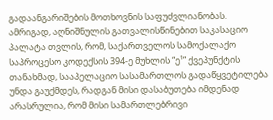გადაანგარიშების მოთხოვნის საფუძვლიანობას.
ამრიგად, აღნიშნულის გათვალისწინებით საკასაციო პალატა თვლის, რომ, საქართველოს სამოქალაქო საპროცესო კოდექსის 394-ე მუხლის “ე¹” ქვეპუნქტის თანახმად, სააპელაციო სასამართლოს გადაწყვეტილება უნდა გაუქმდეს, რადგან მისი დასაბუთება იმდენად არასრულია, რომ მისი სამართლებრივი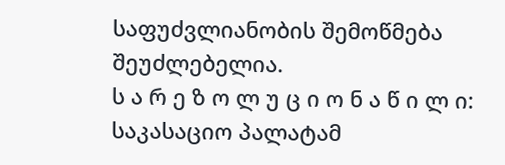საფუძვლიანობის შემოწმება შეუძლებელია.
ს ა რ ე ზ ო ლ უ ც ი ო ნ ა წ ი ლ ი:
საკასაციო პალატამ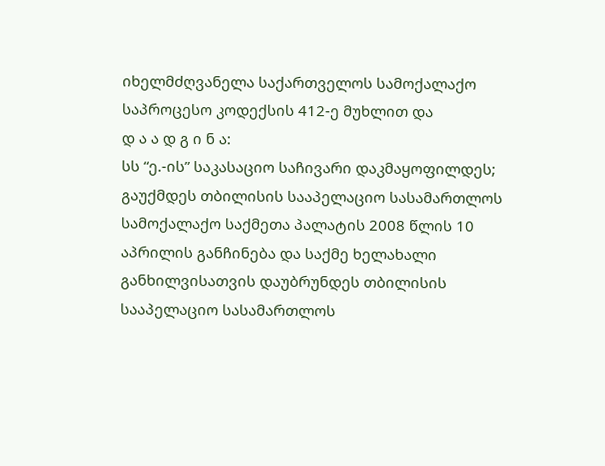იხელმძღვანელა საქართველოს სამოქალაქო საპროცესო კოდექსის 412-ე მუხლით და
დ ა ა დ გ ი ნ ა:
სს “ე.-ის” საკასაციო საჩივარი დაკმაყოფილდეს;
გაუქმდეს თბილისის სააპელაციო სასამართლოს სამოქალაქო საქმეთა პალატის 2008 წლის 10 აპრილის განჩინება და საქმე ხელახალი განხილვისათვის დაუბრუნდეს თბილისის სააპელაციო სასამართლოს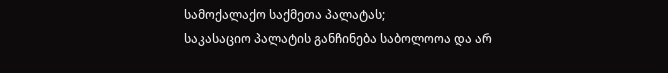სამოქალაქო საქმეთა პალატას;
საკასაციო პალატის განჩინება საბოლოოა და არ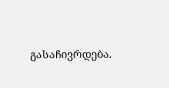გასაჩივრდება.